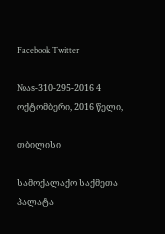Facebook Twitter

№აs-310-295-2016 4 ოქტომბერი, 2016 წელი,

თბილისი

სამოქალაქო საქმეთა პალატა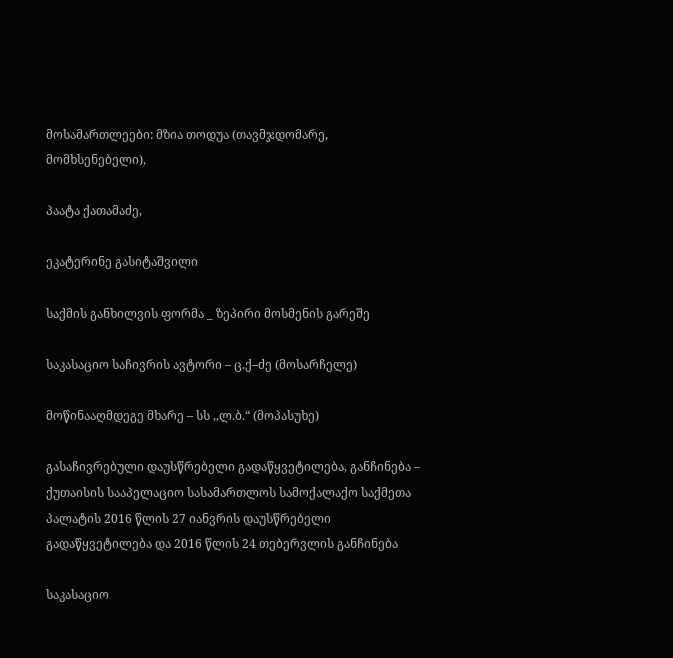მოსამართლეები: მზია თოდუა (თავმჯდომარე, მომხსენებელი),

პაატა ქათამაძე,

ეკატერინე გასიტაშვილი

საქმის განხილვის ფორმა _ ზეპირი მოსმენის გარეშე

საკასაციო საჩივრის ავტორი – ც.ქ–ძე (მოსარჩელე)

მოწინააღმდეგე მხარე – სს ,,ლ.ბ.“ (მოპასუხე)

გასაჩივრებული დაუსწრებელი გადაწყვეტილება, განჩინება – ქუთაისის სააპელაციო სასამართლოს სამოქალაქო საქმეთა პალატის 2016 წლის 27 იანვრის დაუსწრებელი გადაწყვეტილება და 2016 წლის 24 თებერვლის განჩინება

საკასაციო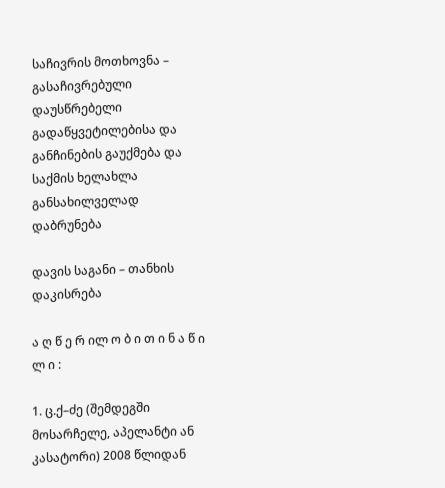საჩივრის მოთხოვნა – გასაჩივრებული დაუსწრებელი გადაწყვეტილებისა და განჩინების გაუქმება და საქმის ხელახლა განსახილველად დაბრუნება

დავის საგანი – თანხის დაკისრება

ა ღ წ ე რ ილ ო ბ ი თ ი ნ ა წ ი ლ ი :

1. ც.ქ–ძე (შემდეგში მოსარჩელე, აპელანტი ან კასატორი) 2008 წლიდან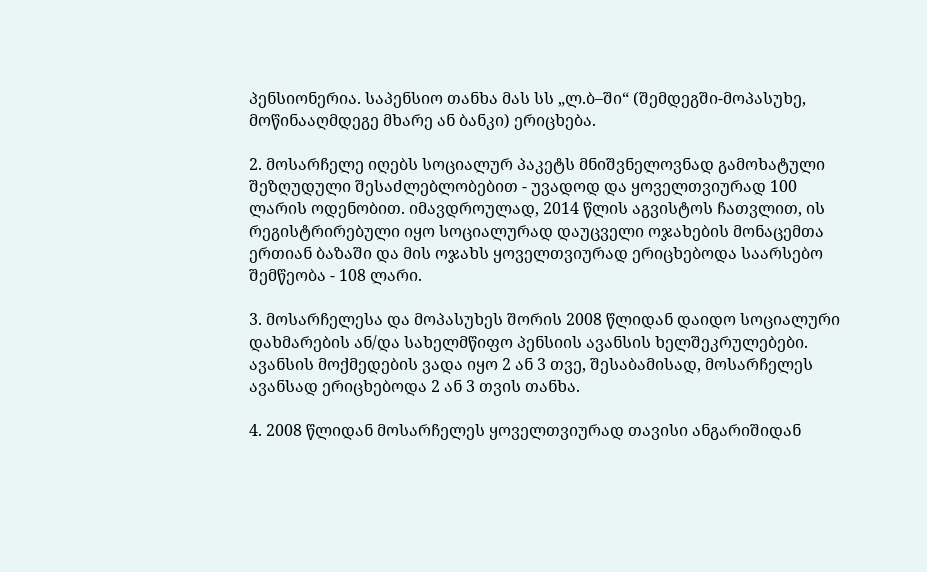პენსიონერია. საპენსიო თანხა მას სს „ლ.ბ–ში“ (შემდეგში-მოპასუხე, მოწინააღმდეგე მხარე ან ბანკი) ერიცხება.

2. მოსარჩელე იღებს სოციალურ პაკეტს მნიშვნელოვნად გამოხატული შეზღუდული შესაძლებლობებით - უვადოდ და ყოველთვიურად 100 ლარის ოდენობით. იმავდროულად, 2014 წლის აგვისტოს ჩათვლით, ის რეგისტრირებული იყო სოციალურად დაუცველი ოჯახების მონაცემთა ერთიან ბაზაში და მის ოჯახს ყოველთვიურად ერიცხებოდა საარსებო შემწეობა - 108 ლარი.

3. მოსარჩელესა და მოპასუხეს შორის 2008 წლიდან დაიდო სოციალური დახმარების ან/და სახელმწიფო პენსიის ავანსის ხელშეკრულებები. ავანსის მოქმედების ვადა იყო 2 ან 3 თვე, შესაბამისად, მოსარჩელეს ავანსად ერიცხებოდა 2 ან 3 თვის თანხა.

4. 2008 წლიდან მოსარჩელეს ყოველთვიურად თავისი ანგარიშიდან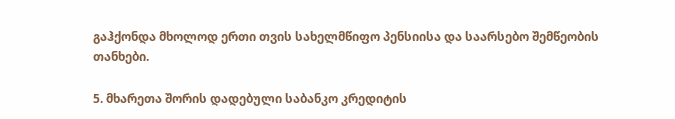გაჰქონდა მხოლოდ ერთი თვის სახელმწიფო პენსიისა და საარსებო შემწეობის თანხები.

5. მხარეთა შორის დადებული საბანკო კრედიტის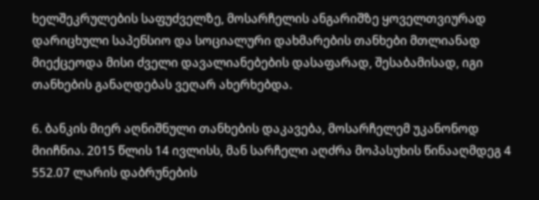ხელშეკრულების საფუძველზე, მოსარჩელის ანგარიშზე ყოველთვიურად დარიცხული საპენსიო და სოციალური დახმარების თანხები მთლიანად მიექცეოდა მისი ძველი დავალიანებების დასაფარად, შესაბამისად, იგი თანხების განაღდებას ვეღარ ახერხებდა.

6. ბანკის მიერ აღნიშნული თანხების დაკავება, მოსარჩელემ უკანონოდ მიიჩნია. 2015 წლის 14 ივლისს, მან სარჩელი აღძრა მოპასუხის წინააღმდეგ 4 552.07 ლარის დაბრუნების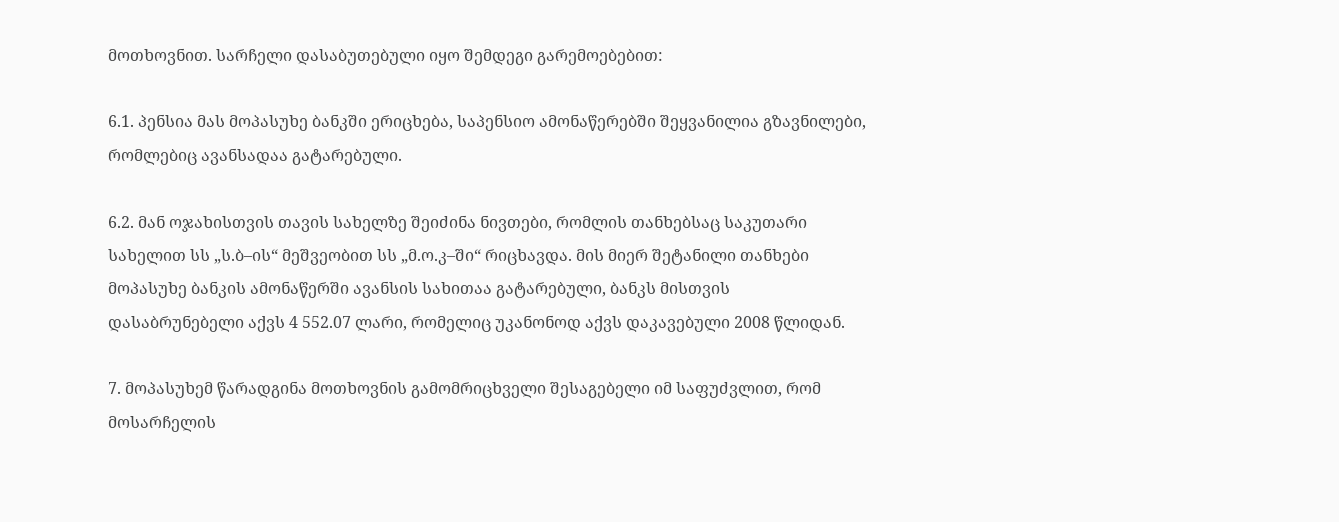მოთხოვნით. სარჩელი დასაბუთებული იყო შემდეგი გარემოებებით:

6.1. პენსია მას მოპასუხე ბანკში ერიცხება, საპენსიო ამონაწერებში შეყვანილია გზავნილები, რომლებიც ავანსადაა გატარებული.

6.2. მან ოჯახისთვის თავის სახელზე შეიძინა ნივთები, რომლის თანხებსაც საკუთარი სახელით სს „ს.ბ–ის“ მეშვეობით სს „მ.ო.კ–ში“ რიცხავდა. მის მიერ შეტანილი თანხები მოპასუხე ბანკის ამონაწერში ავანსის სახითაა გატარებული, ბანკს მისთვის დასაბრუნებელი აქვს 4 552.07 ლარი, რომელიც უკანონოდ აქვს დაკავებული 2008 წლიდან.

7. მოპასუხემ წარადგინა მოთხოვნის გამომრიცხველი შესაგებელი იმ საფუძვლით, რომ მოსარჩელის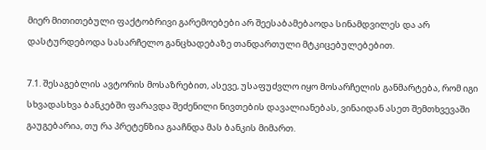მიერ მითითებული ფაქტობრივი გარემოებები არ შეესაბამებაოდა სინამდვილეს და არ დასტურდებოდა სასარჩელო განცხადებაზე თანდართული მტკიცებულებებით.

7.1. შესაგებლის ავტორის მოსაზრებით, ასევე, უსაფუძვლო იყო მოსარჩელის განმარტება, რომ იგი სხვადასხვა ბანკებში ფარავდა შეძენილი ნივთების დავალიანებას, ვინაიდან ასეთ შემთხვევაში გაუგებარია, თუ რა პრეტენზია გააჩნდა მას ბანკის მიმართ.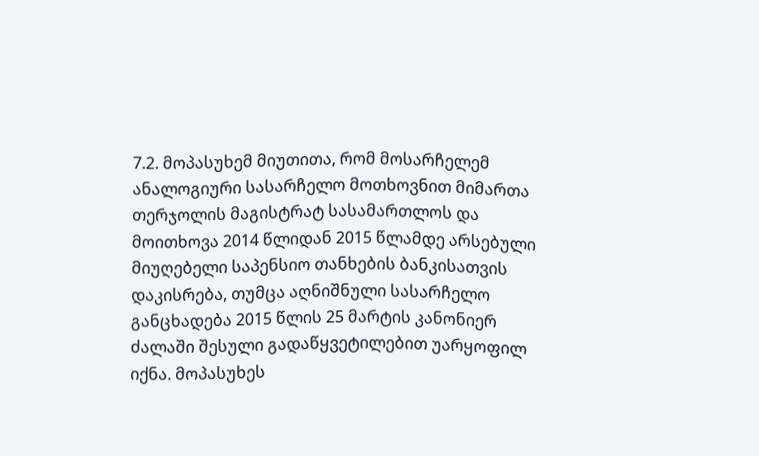7.2. მოპასუხემ მიუთითა, რომ მოსარჩელემ ანალოგიური სასარჩელო მოთხოვნით მიმართა თერჯოლის მაგისტრატ სასამართლოს და მოითხოვა 2014 წლიდან 2015 წლამდე არსებული მიუღებელი საპენსიო თანხების ბანკისათვის დაკისრება, თუმცა აღნიშნული სასარჩელო განცხადება 2015 წლის 25 მარტის კანონიერ ძალაში შესული გადაწყვეტილებით უარყოფილ იქნა. მოპასუხეს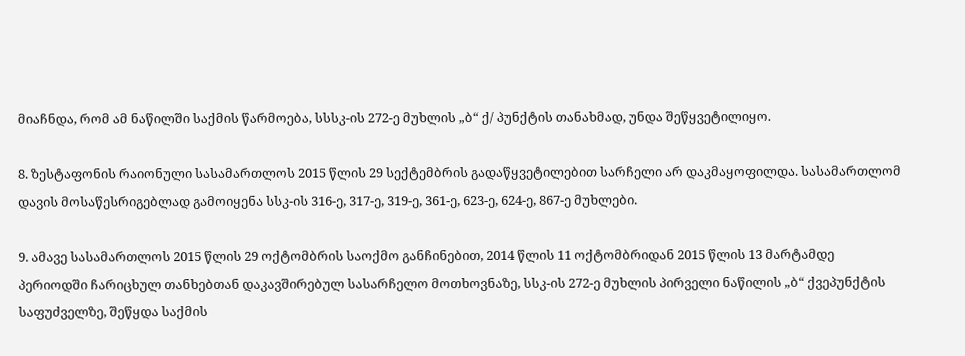მიაჩნდა, რომ ამ ნაწილში საქმის წარმოება, სსსკ-ის 272-ე მუხლის „ბ“ ქ/ პუნქტის თანახმად, უნდა შეწყვეტილიყო.

8. ზესტაფონის რაიონული სასამართლოს 2015 წლის 29 სექტემბრის გადაწყვეტილებით სარჩელი არ დაკმაყოფილდა. სასამართლომ დავის მოსაწესრიგებლად გამოიყენა სსკ-ის 316-ე, 317-ე, 319-ე, 361-ე, 623-ე, 624-ე, 867-ე მუხლები.

9. ამავე სასამართლოს 2015 წლის 29 ოქტომბრის საოქმო განჩინებით, 2014 წლის 11 ოქტომბრიდან 2015 წლის 13 მარტამდე პერიოდში ჩარიცხულ თანხებთან დაკავშირებულ სასარჩელო მოთხოვნაზე, სსკ-ის 272-ე მუხლის პირველი ნაწილის „ბ“ ქვეპუნქტის საფუძველზე, შეწყდა საქმის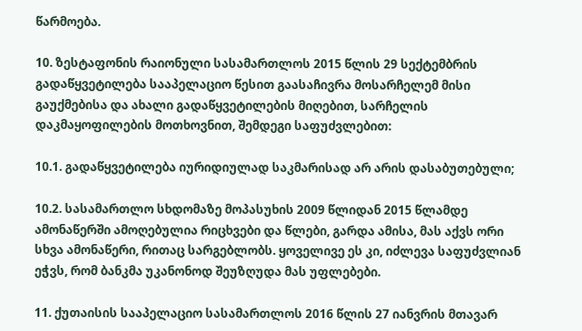წარმოება.

10. ზესტაფონის რაიონული სასამართლოს 2015 წლის 29 სექტემბრის გადაწყვეტილება სააპელაციო წესით გაასაჩივრა მოსარჩელემ მისი გაუქმებისა და ახალი გადაწყვეტილების მიღებით, სარჩელის დაკმაყოფილების მოთხოვნით, შემდეგი საფუძვლებით:

10.1. გადაწყვეტილება იურიდიულად საკმარისად არ არის დასაბუთებული;

10.2. სასამართლო სხდომაზე მოპასუხის 2009 წლიდან 2015 წლამდე ამონაწერში ამოღებულია რიცხვები და წლები, გარდა ამისა, მას აქვს ორი სხვა ამონაწერი, რითაც სარგებლობს. ყოველივე ეს კი, იძლევა საფუძვლიან ეჭვს, რომ ბანკმა უკანონოდ შეუზღუდა მას უფლებები.

11. ქუთაისის სააპელაციო სასამართლოს 2016 წლის 27 იანვრის მთავარ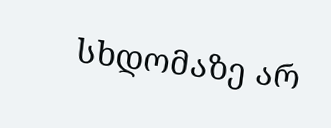სხდომაზე არ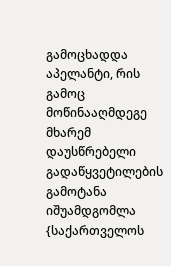გამოცხადდა აპელანტი, რის გამოც მოწინააღმდეგე მხარემ დაუსწრებელი გადაწყვეტილების გამოტანა იშუამდგომლა {საქართველოს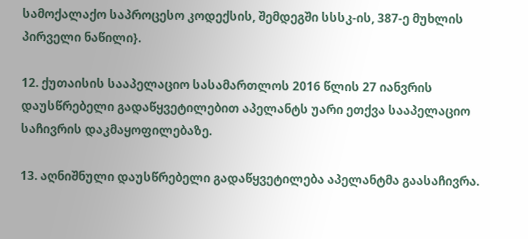სამოქალაქო საპროცესო კოდექსის, შემდეგში სსსკ-ის, 387-ე მუხლის პირველი ნაწილი}.

12. ქუთაისის სააპელაციო სასამართლოს 2016 წლის 27 იანვრის დაუსწრებელი გადაწყვეტილებით აპელანტს უარი ეთქვა სააპელაციო საჩივრის დაკმაყოფილებაზე.

13. აღნიშნული დაუსწრებელი გადაწყვეტილება აპელანტმა გაასაჩივრა.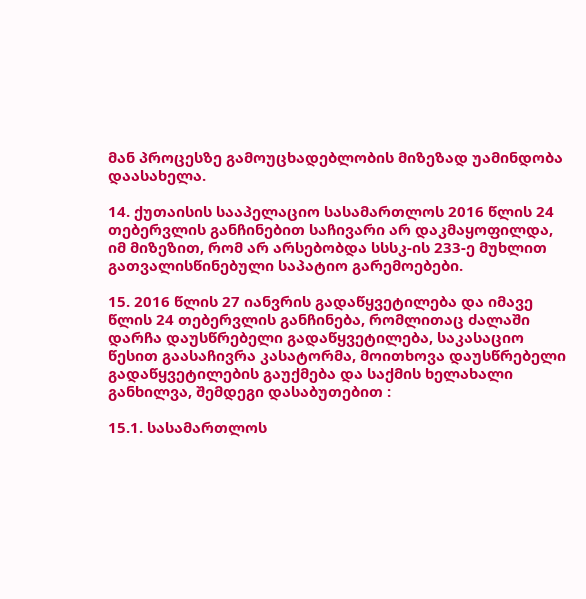მან პროცესზე გამოუცხადებლობის მიზეზად უამინდობა დაასახელა.

14. ქუთაისის სააპელაციო სასამართლოს 2016 წლის 24 თებერვლის განჩინებით საჩივარი არ დაკმაყოფილდა, იმ მიზეზით, რომ არ არსებობდა სსსკ-ის 233-ე მუხლით გათვალისწინებული საპატიო გარემოებები.

15. 2016 წლის 27 იანვრის გადაწყვეტილება და იმავე წლის 24 თებერვლის განჩინება, რომლითაც ძალაში დარჩა დაუსწრებელი გადაწყვეტილება, საკასაციო წესით გაასაჩივრა კასატორმა, მოითხოვა დაუსწრებელი გადაწყვეტილების გაუქმება და საქმის ხელახალი განხილვა, შემდეგი დასაბუთებით :

15.1. სასამართლოს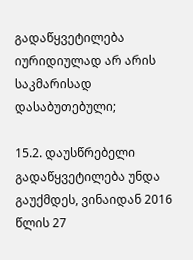გადაწყვეტილება იურიდიულად არ არის საკმარისად დასაბუთებული;

15.2. დაუსწრებელი გადაწყვეტილება უნდა გაუქმდეს, ვინაიდან 2016 წლის 27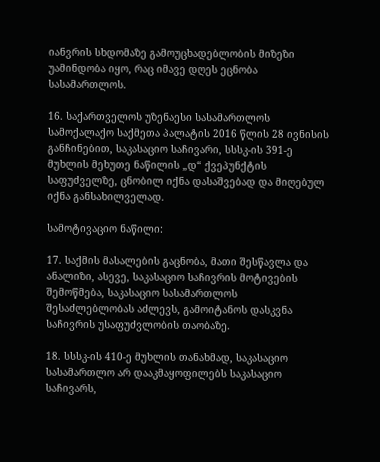იანვრის სხდომაზე გამოუცხადებლობის მიზეზი უამინდობა იყო, რაც იმავე დღეს ეცნობა სასამართლოს.

16. საქართველოს უზენაესი სასამართლოს სამოქალაქო საქმეთა პალატის 2016 წლის 28 ივნისის განჩინებით, საკასაციო საჩივარი, სსსკ-ის 391-ე მუხლის მეხუთე ნაწილის „დ“ ქვეპუნქტის საფუძველზე, ცნობილ იქნა დასაშვებად და მიღებულ იქნა განსახილველად.

სამოტივაციო ნაწილი:

17. საქმის მასალების გაცნობა, მათი შესწავლა და ანალიზი, ასევე, საკასაციო საჩივრის მოტივების შემოწმება, საკასაციო სასამართლოს შესაძლებლობას აძლევს, გამოიტანოს დასკვნა საჩივრის უსაფუძვლობის თაობაზე.

18. სსსკ-ის 410-ე მუხლის თანახმად, საკასაციო სასამართლო არ დააკმაყოფილებს საკასაციო საჩივარს,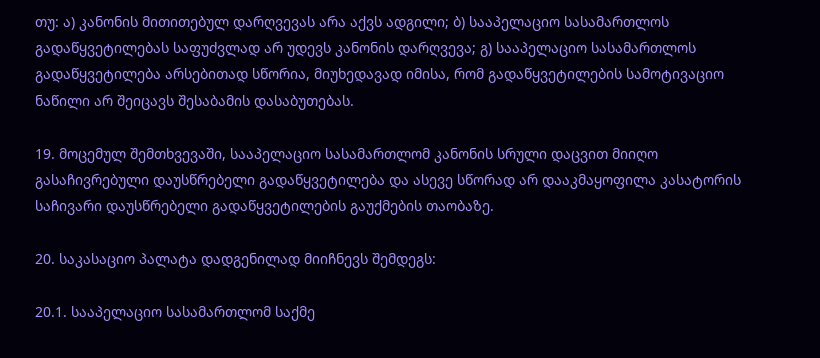თუ: ა) კანონის მითითებულ დარღვევას არა აქვს ადგილი; ბ) სააპელაციო სასამართლოს გადაწყვეტილებას საფუძვლად არ უდევს კანონის დარღვევა; გ) სააპელაციო სასამართლოს გადაწყვეტილება არსებითად სწორია, მიუხედავად იმისა, რომ გადაწყვეტილების სამოტივაციო ნაწილი არ შეიცავს შესაბამის დასაბუთებას.

19. მოცემულ შემთხვევაში, სააპელაციო სასამართლომ კანონის სრული დაცვით მიიღო გასაჩივრებული დაუსწრებელი გადაწყვეტილება და ასევე სწორად არ დააკმაყოფილა კასატორის საჩივარი დაუსწრებელი გადაწყვეტილების გაუქმების თაობაზე.

20. საკასაციო პალატა დადგენილად მიიჩნევს შემდეგს:

20.1. სააპელაციო სასამართლომ საქმე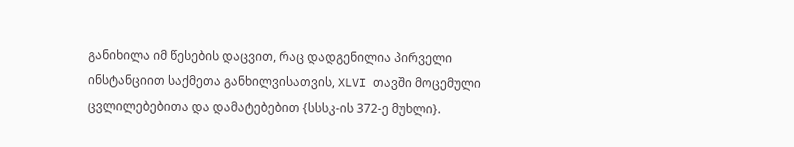განიხილა იმ წესების დაცვით, რაც დადგენილია პირველი ინსტანციით საქმეთა განხილვისათვის, XLVI თავში მოცემული ცვლილებებითა და დამატებებით {სსსკ-ის 372-ე მუხლი}.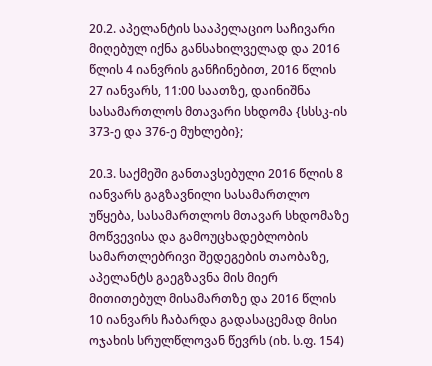20.2. აპელანტის სააპელაციო საჩივარი მიღებულ იქნა განსახილველად და 2016 წლის 4 იანვრის განჩინებით, 2016 წლის 27 იანვარს, 11:00 საათზე, დაინიშნა სასამართლოს მთავარი სხდომა {სსსკ-ის 373-ე და 376-ე მუხლები};

20.3. საქმეში განთავსებული 2016 წლის 8 იანვარს გაგზავნილი სასამართლო უწყება, სასამართლოს მთავარ სხდომაზე მოწვევისა და გამოუცხადებლობის სამართლებრივი შედეგების თაობაზე, აპელანტს გაეგზავნა მის მიერ მითითებულ მისამართზე და 2016 წლის 10 იანვარს ჩაბარდა გადასაცემად მისი ოჯახის სრულწლოვან წევრს (იხ. ს.ფ. 154)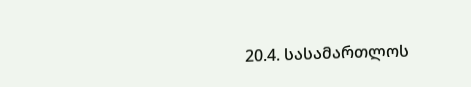20.4. სასამართლოს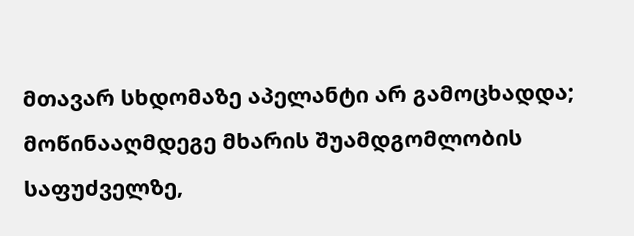მთავარ სხდომაზე აპელანტი არ გამოცხადდა; მოწინააღმდეგე მხარის შუამდგომლობის საფუძველზე,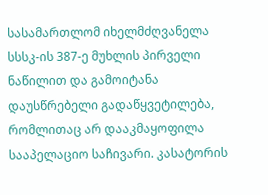სასამართლომ იხელმძღვანელა სსსკ-ის 387-ე მუხლის პირველი ნაწილით და გამოიტანა დაუსწრებელი გადაწყვეტილება, რომლითაც არ დააკმაყოფილა სააპელაციო საჩივარი. კასატორის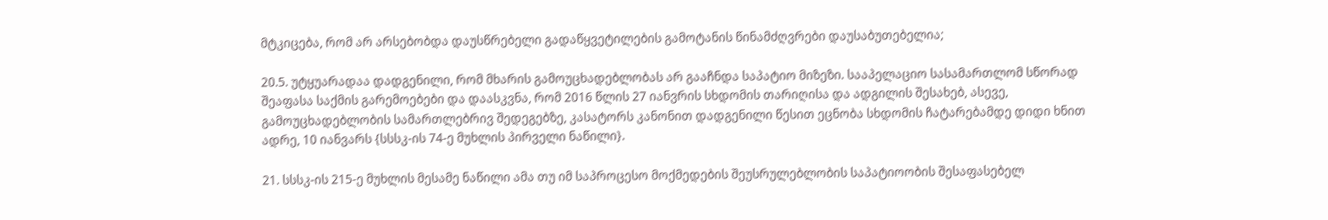მტკიცება, რომ არ არსებობდა დაუსწრებელი გადაწყვეტილების გამოტანის წინამძღვრები დაუსაბუთებელია;

20.5. უტყუარადაა დადგენილი, რომ მხარის გამოუცხადებლობას არ გააჩნდა საპატიო მიზეზი. სააპელაციო სასამართლომ სწორად შეაფასა საქმის გარემოებები და დაასკვნა, რომ 2016 წლის 27 იანვრის სხდომის თარიღისა და ადგილის შესახებ, ასევე, გამოუცხადებლობის სამართლებრივ შედეგებზე, კასატორს კანონით დადგენილი წესით ეცნობა სხდომის ჩატარებამდე დიდი ხნით ადრე, 10 იანვარს {სსსკ-ის 74-ე მუხლის პირველი ნაწილი}.

21. სსსკ-ის 215-ე მუხლის მესამე ნაწილი ამა თუ იმ საპროცესო მოქმედების შეუსრულებლობის საპატიოობის შესაფასებელ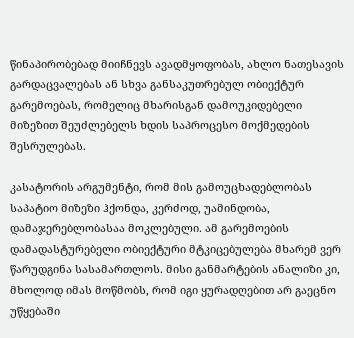წინაპირობებად მიიჩნევს ავადმყოფობას, ახლო ნათესავის გარდაცვალებას ან სხვა განსაკუთრებულ ობიექტურ გარემოებას, რომელიც მხარისგან დამოუკიდებელი მიზეზით შეუძლებელს ხდის საპროცესო მოქმედების შესრულებას.

კასატორის არგუმენტი, რომ მის გამოუცხადებლობას საპატიო მიზეზი ჰქონდა, კერძოდ, უამინდობა, დამაჯერებლობასაა მოკლებული. ამ გარემოების დამადასტურებელი ობიექტური მტკიცებულება მხარემ ვერ წარუდგინა სასამართლოს. მისი განმარტების ანალიზი კი, მხოლოდ იმას მოწმობს, რომ იგი ყურადღებით არ გაეცნო უწყებაში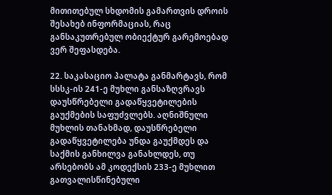მითითებულ სხდომის გამართვის დროის შესახებ ინფორმაციას, რაც განსაკუთრებულ ობიექტურ გარემოებად ვერ შეფასდება.

22. საკასაციო პალატა განმარტავს, რომ სსსკ-ის 241-ე მუხლი განსაზღვრავს დაუსწრებელი გადაწყვეტილების გაუქმების საფუძვლებს. აღნიშნული მუხლის თანახმად, დაუსწრებელი გადაწყვეტილება უნდა გაუქმდეს და საქმის განხილვა განახლდეს, თუ არსებობს ამ კოდექსის 233-ე მუხლით გათვალისწინებული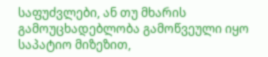საფუძვლები, ან თუ მხარის გამოუცხადებლობა გამოწვეული იყო საპატიო მიზეზით,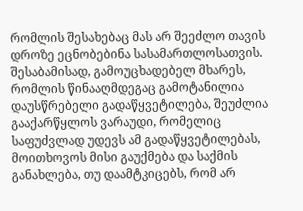რომლის შესახებაც მას არ შეეძლო თავის დროზე ეცნობებინა სასამართლოსათვის. შესაბამისად, გამოუცხადებელ მხარეს, რომლის წინააღმდეგაც გამოტანილია დაუსწრებელი გადაწყვეტილება, შეუძლია გააქარწყლოს ვარაუდი, რომელიც საფუძვლად უდევს ამ გადაწყვეტილებას, მოითხოვოს მისი გაუქმება და საქმის განახლება, თუ დაამტკიცებს, რომ არ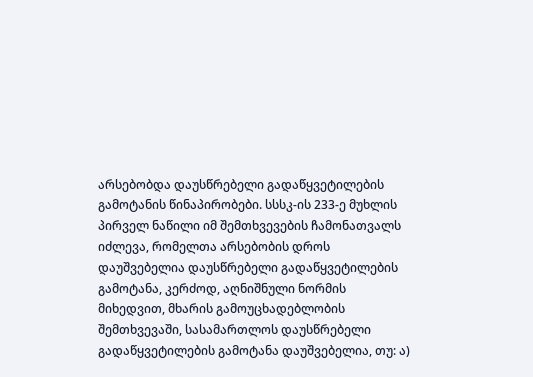არსებობდა დაუსწრებელი გადაწყვეტილების გამოტანის წინაპირობები. სსსკ-ის 233-ე მუხლის პირველ ნაწილი იმ შემთხვევების ჩამონათვალს იძლევა, რომელთა არსებობის დროს დაუშვებელია დაუსწრებელი გადაწყვეტილების გამოტანა, კერძოდ, აღნიშნული ნორმის მიხედვით, მხარის გამოუცხადებლობის შემთხვევაში, სასამართლოს დაუსწრებელი გადაწყვეტილების გამოტანა დაუშვებელია, თუ: ა)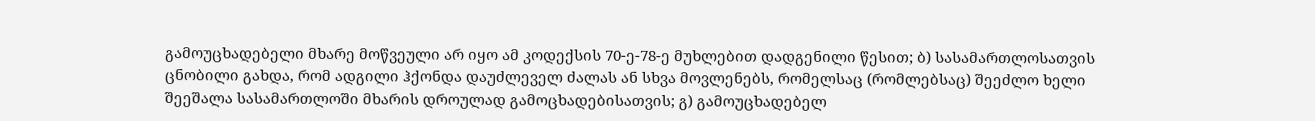გამოუცხადებელი მხარე მოწვეული არ იყო ამ კოდექსის 70-ე-78-ე მუხლებით დადგენილი წესით; ბ) სასამართლოსათვის ცნობილი გახდა, რომ ადგილი ჰქონდა დაუძლეველ ძალას ან სხვა მოვლენებს, რომელსაც (რომლებსაც) შეეძლო ხელი შეეშალა სასამართლოში მხარის დროულად გამოცხადებისათვის; გ) გამოუცხადებელ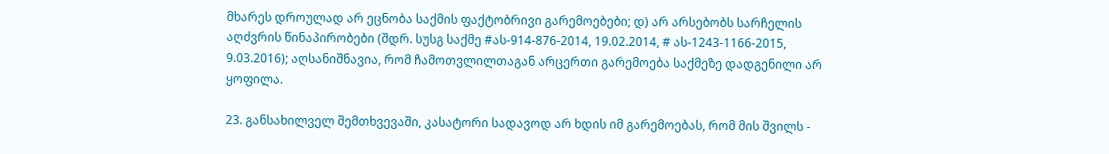მხარეს დროულად არ ეცნობა საქმის ფაქტობრივი გარემოებები; დ) არ არსებობს სარჩელის აღძვრის წინაპირობები (შდრ. სუსგ საქმე #ას-914-876-2014, 19.02.2014, # ას-1243-1166-2015, 9.03.2016); აღსანიშნავია, რომ ჩამოთვლილთაგან არცერთი გარემოება საქმეზე დადგენილი არ ყოფილა.

23. განსახილველ შემთხვევაში, კასატორი სადავოდ არ ხდის იმ გარემოებას, რომ მის შვილს -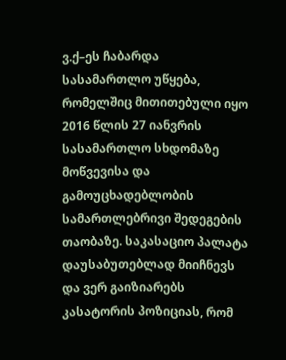ვ.ქ–ეს ჩაბარდა სასამართლო უწყება, რომელშიც მითითებული იყო 2016 წლის 27 იანვრის სასამართლო სხდომაზე მოწვევისა და გამოუცხადებლობის სამართლებრივი შედეგების თაობაზე. საკასაციო პალატა დაუსაბუთებლად მიიჩნევს და ვერ გაიზიარებს კასატორის პოზიციას, რომ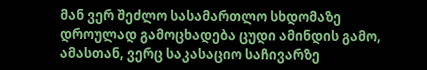მან ვერ შეძლო სასამართლო სხდომაზე დროულად გამოცხადება ცუდი ამინდის გამო, ამასთან, ვერც საკასაციო საჩივარზე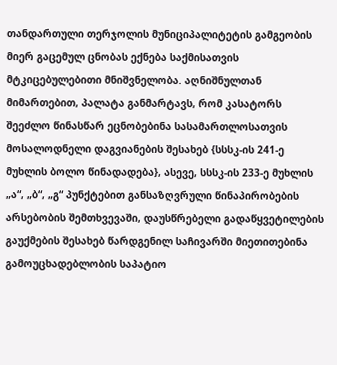თანდართული თერჯოლის მუნიციპალიტეტის გამგეობის მიერ გაცემულ ცნობას ექნება საქმისათვის მტკიცებულებითი მნიშვნელობა. აღნიშნულთან მიმართებით, პალატა განმარტავს, რომ კასატორს შეეძლო წინასწარ ეცნობებინა სასამართლოსათვის მოსალოდნელი დაგვიანების შესახებ {სსსკ-ის 241-ე მუხლის ბოლო წინადადება}, ასევე, სსსკ-ის 233-ე მუხლის „ა“, „ბ“, „გ“ პუნქტებით განსაზღვრული წინაპირობების არსებობის შემთხვევაში, დაუსწრებელი გადაწყვეტილების გაუქმების შესახებ წარდგენილ საჩივარში მიეთითებინა გამოუცხადებლობის საპატიო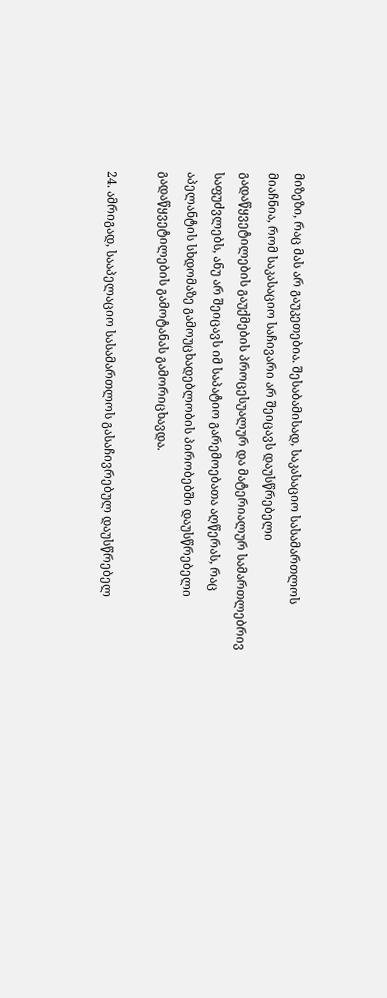მიზეზი, რაც მას არ გაუკეთებია. შესაბამისად, საკასაციო სასამართლოს მიაჩნია, რომ საკასაციო საჩივარი არ შეიცავს დაუსწრებელი გადაწყვეტილების გაუქმების პროცესუალურ და მატერიალურ სამართლებრივ საფუძვლებს, ანუ არ შეიცავს იმ საპატიო გარემოებათა აღწერას, რაც აპელანტის სხდომაზე გამოუცხადებლობის პირობებში დაუსწრებელი გადაწყვეტილების გამოტანას გამორიცხავდა.

24. ამრიგად, სააპელაციო სასამართლოს გასაჩივრებულ დაუსწრებელ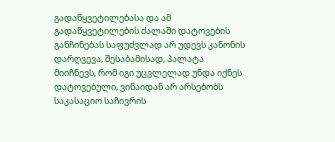გადაწყვეტილებასა და ამ გადაწყვეტილების ძალაში დატოვების განჩინებას საფუძვლად არ უდევს კანონის დარღვევა, შესაბამისად, პალატა მიიჩნევს, რომ იგი უცვლელად უნდა იქნეს დატოვებული, ვინაიდან არ არსებობს საკასაციო საჩივრის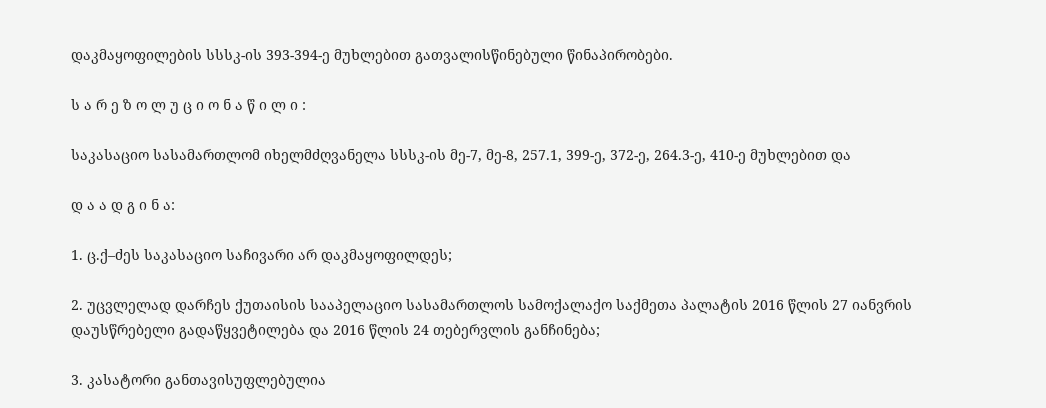დაკმაყოფილების სსსკ-ის 393-394-ე მუხლებით გათვალისწინებული წინაპირობები.

ს ა რ ე ზ ო ლ უ ც ი ო ნ ა წ ი ლ ი :

საკასაციო სასამართლომ იხელმძღვანელა სსსკ-ის მე-7, მე-8, 257.1, 399-ე, 372-ე, 264.3-ე, 410-ე მუხლებით და

დ ა ა დ გ ი ნ ა:

1. ც.ქ–ძეს საკასაციო საჩივარი არ დაკმაყოფილდეს;

2. უცვლელად დარჩეს ქუთაისის სააპელაციო სასამართლოს სამოქალაქო საქმეთა პალატის 2016 წლის 27 იანვრის დაუსწრებელი გადაწყვეტილება და 2016 წლის 24 თებერვლის განჩინება;

3. კასატორი განთავისუფლებულია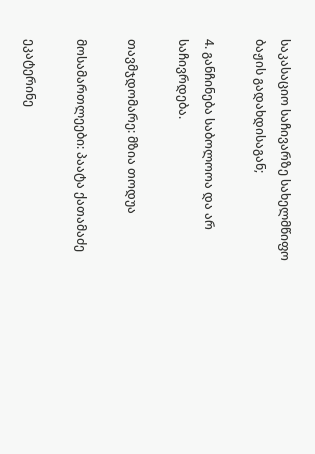საკასაციო საჩივარზე სახელმწიფო ბაჟის გადახდისაგან;

4. განჩინება საბოლოოა და არ საჩივრდება.

თავმჯდომარე: მზია თოდუა

მოსამართლეები: პაატა ქათამაძე

ეკატერინე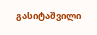გასიტაშვილი